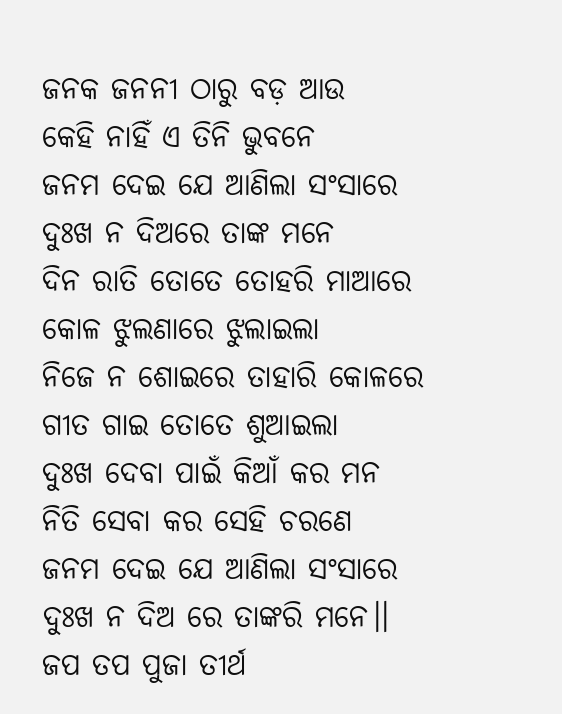ଜନକ ଜନନୀ ଠାରୁ ବଡ଼ ଆଉ
କେହି ନାହିଁ ଏ ତିନି ଭୁବନେ
ଜନମ ଦେଇ ଯେ ଆଣିଲା ସଂସାରେ
ଦୁଃଖ ନ ଦିଅରେ ତାଙ୍କ ମନେ
ଦିନ ରାତି ତୋତେ ତୋହରି ମାଆରେ
କୋଳ ଝୁଲଣାରେ ଝୁଲାଇଲା
ନିଜେ ନ ଶୋଇରେ ତାହାରି କୋଳରେ
ଗୀତ ଗାଇ ତୋତେ ଶୁଆଇଲା
ଦୁଃଖ ଦେବା ପାଇଁ କିଆଁ କର ମନ
ନିତି ସେବା କର ସେହି ଚରଣେ
ଜନମ ଦେଇ ଯେ ଆଣିଲା ସଂସାରେ
ଦୁଃଖ ନ ଦିଅ ରେ ତାଙ୍କରି ମନେ।।
ଜପ ତପ ପୁଜା ତୀର୍ଥ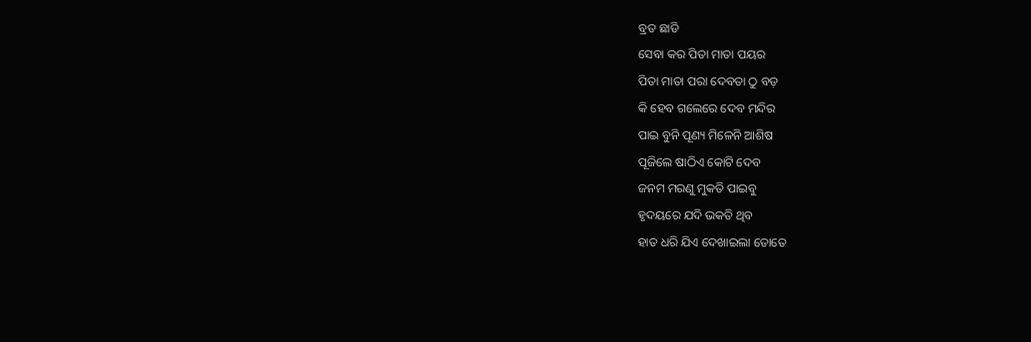ବ୍ରତ ଛାଡି
ସେବା କର ପିତା ମାତା ପୟର
ପିତା ମାତା ପରା ଦେବତା ଠୁ ବଡ଼
କି ହେବ ଗଲେରେ ଦେବ ମନ୍ଦିର
ପାଇ ବୁନି ପୂଣ୍ୟ ମିଳେନି ଆଶିଷ
ପୂଜିଲେ ଷାଠିଏ କୋଟି ଦେବ
ଜନମ ମରଣୁ ମୁକତି ପାଇବୁ
ହୃଦୟରେ ଯଦି ଭକତି ଥିବ
ହାତ ଧରି ଯିଏ ଦେଖାଇଲା ତୋତେ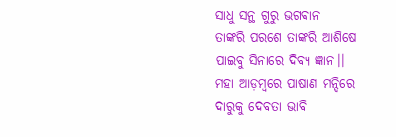ସାଧୁ ସନ୍ଥ ଗୁରୁ ଭଗଵାନ
ତାଙ୍କରି ପରଶେ ତାଙ୍କରି ଆଶିଷେ
ପାଇବୁ ସିନାରେ ଦିବ୍ୟ ଜ୍ଞାନ।।
ମହା ଆଡ଼ମ୍ବରେ ପାଷାଣ ମନ୍ଦିରେ
ଦାରୁକୁ ଦେବତା ଭାବି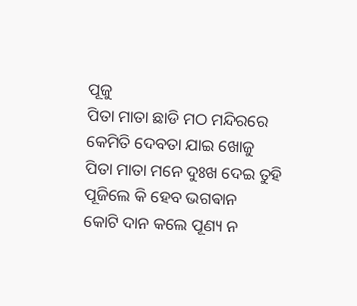ପୂଜୁ
ପିତା ମାତା ଛାଡି ମଠ ମନ୍ଦିରରେ
କେମିତି ଦେବତା ଯାଇ ଖୋଜୁ
ପିତା ମାତା ମନେ ଦୁଃଖ ଦେଇ ତୁହି
ପୂଜିଲେ କି ହେବ ଭଗଵାନ
କୋଟି ଦାନ କଲେ ପୂଣ୍ୟ ନ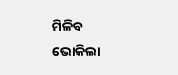ମିଳିବ
ଭୋକିଲା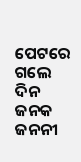ପେଟରେ ଗଲେ ଦିନ
ଜନକ ଜନନୀ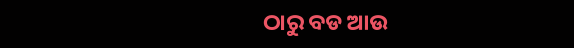ଠାରୁ ବଡ ଆଉ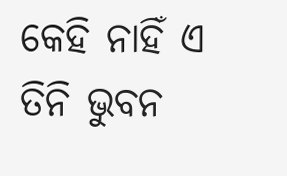କେହି ନାହିଁ ଏ ତିନି ଭୁବନ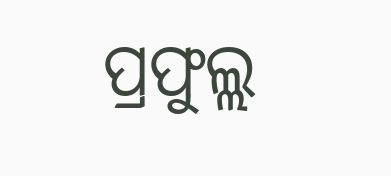ପ୍ରଫୁଲ୍ଲ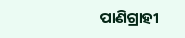ପାଣିଗ୍ରାହୀ